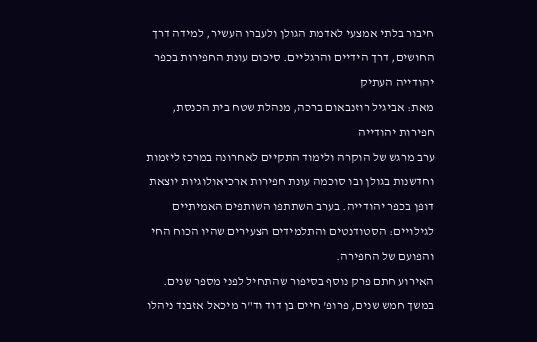חיבור בלתי אמצעי לאדמת הגולן ולעברו העשיר, למידה דרך החושים, דרך הידיים והרגליים. סיכום עונת החפירות בכפר יהודייה העתיק
מאת: אביגיל רוזנבאום ברכה, מנהלת שטח בית הכנסת, חפירות יהודייה
ערב מרגש של הוקרה ולימוד התקיים לאחרונה במרכז ליזמות וחדשנות בגולן ובו סוכמה עונת חפירות ארכיאולוגיות יוצאת דופן בכפר יהודייה. בערב השתתפו השותפים האמיתיים לגילויים: הסטודנטים והתלמידים הצעירים שהיו הכוח החי והפועם של החפירה.
האירוע חתם פרק נוסף בסיפור שהתחיל לפני מספר שנים. במשך חמש שנים, פרופ' חיים בן דוד וד"ר מיכאל אזבנד ניהלו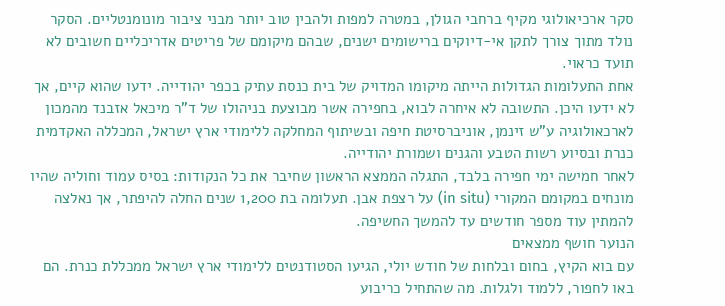סקר ארכיאולוגי מקיף ברחבי הגולן, במטרה למפות ולהבין טוב יותר מבני ציבור מונומנטליים. הסקר נולד מתוך צורך לתקן אי-דיוקים ברישומים ישנים, שבהם מיקומם של פריטים אדריכליים חשובים לא תועד כראוי.
אחת התעלומות הגדולות הייתה מיקומו המדויק של בית כנסת עתיק בכפר יהודייה. ידעו שהוא קיים, אך לא ידעו היכן. התשובה לא איחרה לבוא, בחפירה אשר מבוצעת בניהולו של ד"ר מיכאל אזבנד מהמכון לארכאולוגיה ע"ש זינמן, אוניברסיטת חיפה ובשיתוף המחלקה ללימודי ארץ ישראל, המכללה האקדמית כנרת ובסיוע רשות הטבע והגנים ושמורת יהודייה.
לאחר חמישה ימי חפירה בלבד, התגלה הממצא הראשון שחיבר את כל הנקודות: בסיס עמוד וחוליה שהיו מונחים במקומם המקורי (in situ) על רצפת אבן. תעלומה בת 1,200 שנים החלה להיפתר, אך נאלצה להמתין עוד מספר חודשים עד להמשך החשיפה.
הנוער חושף ממצאים
עם בוא הקיץ, בחום ובלחות של חודש יולי, הגיעו הסטודנטים ללימודי ארץ ישראל ממכללת כנרת. הם באו לחפור, ללמוד ולגלות. מה שהתחיל כריבוע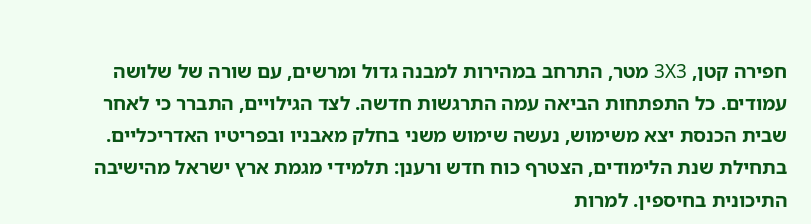חפירה קטן, 3X3 מטר, התרחב במהירות למבנה גדול ומרשים, עם שורה של שלושה עמודים. כל התפתחות הביאה עמה התרגשות חדשה. לצד הגילויים, התברר כי לאחר שבית הכנסת יצא משימוש, נעשה שימוש משני בחלק מאבניו ובפריטיו האדריכליים.
בתחילת שנת הלימודים, הצטרף כוח חדש ורענן: תלמידי מגמת ארץ ישראל מהישיבה התיכונית בחיספין. למרות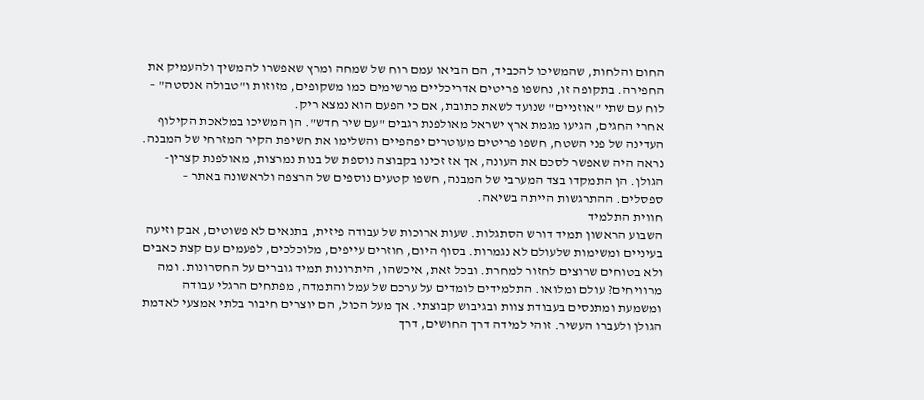החום והלחות, שהמשיכו להכביד, הם הביאו עמם רוח של שמחה ומרץ שאפשרו להמשיך ולהעמיק את החפירה. בתקופה זו, נחשפו פריטים אדריכליים מרשימים כמו משקופים, מזוזות ו"טבולה אנסטה" – לוח עם שתי "אוזניים" שנועד לשאת כתובת, אם כי הפעם הוא נמצא ריק.
אחרי החגים, הגיעו מגמת ארץ ישראל מאולפנת רגבים "עם שיר חדש". הן המשיכו במלאכת הקילוף העדינה של פני השטח, חשפו פריטים מעוטרים יפהפיים והשלימו את חשיפת הקיר המזרחי של המבנה. נראה היה שאפשר לסכם את העונה, אך אז זכינו בקבוצה נוספת של בנות נמרצות, מאולפנת קצרין-הגולן. הן התמקדו בצד המערבי של המבנה, חשפו קטעים נוספים של הרצפה ולראשונה באתר – ספסלים. ההתרגשות הייתה בשיאה.
חווית התלמיד
השבוע הראשון תמיד דורש הסתגלות. שעות ארוכות של עבודה פיזית, בתנאים לא פשוטים, אבק וזיעה בעיניים ומשימות שלעולם לא נגמרות. בסוף היום, חוזרים עייפים, מלוכלכים, לפעמים עם קצת כאבים ולא בטוחים שרוצים לחזור למחרת. ובכל זאת, איכשהו, היתרונות תמיד גוברים על החסרונות. ומה מרוויחים? עולם ומלואו. התלמידים לומדים על ערכם של עמל והתמדה, מפתחים הרגלי עבודה ומשמעת ומתנסים בעבודת צוות ובגיבוש קבוצתי. אך מעל הכול, הם יוצרים חיבור בלתי אמצעי לאדמת הגולן ולעברו העשיר. זוהי למידה דרך החושים, דרך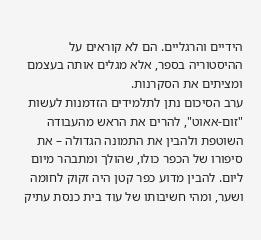הידיים והרגליים. הם לא קוראים על ההיסטוריה בספר, אלא מגלים אותה בעצמם ומציתים את הסקרנות.
ערב הסיכום נתן לתלמידים הזדמנות לעשות "זום-אאוט", להרים את הראש מהעבודה השוטפת ולהבין את התמונה הגדולה – את סיפורו של הכפר כולו, שהולך ומתבהר מיום ליום. להבין מדוע כפר קטן היה זקוק לחומה ושער, ומהי חשיבותו של עוד בית כנסת עתיק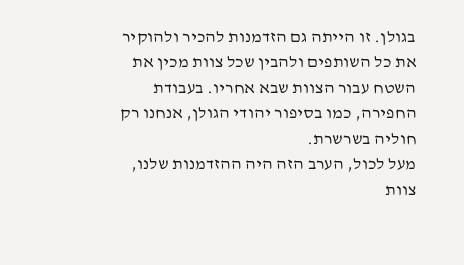בגולן. זו הייתה גם הזדמנות להכיר ולהוקיר את כל השותפים ולהבין שכל צוות מכין את השטח עבור הצוות שבא אחריו. בעבודת החפירה, כמו בסיפור יהודי הגולן, אנחנו רק חוליה בשרשרת.
מעל לכול, הערב הזה היה ההזדמנות שלנו, צוות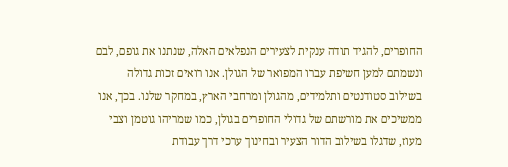החופרים, להגיד תודה ענקית לצעירים הנפלאים האלה, שנתנו את גופם, לבם ונשמתם למען חשיפת עברו המפואר של הגולן. אנו רואים זכות גדולה בשילוב סטודנטים ותלמידים, מהגולן ומרחבי הארץ, במחקר שלנו. בכך, אנו ממשיכים את מורשתם של גדולי החופרים בגולן, כמו שמריהו גוטמן וצבי מעוז, שדגלו בשילוב הדור הצעיר ובחינוך ערכי דרך עבודת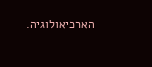הארכיאולוגיה.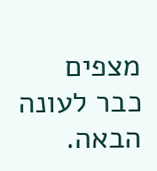מצפים כבר לעונה הבאה.